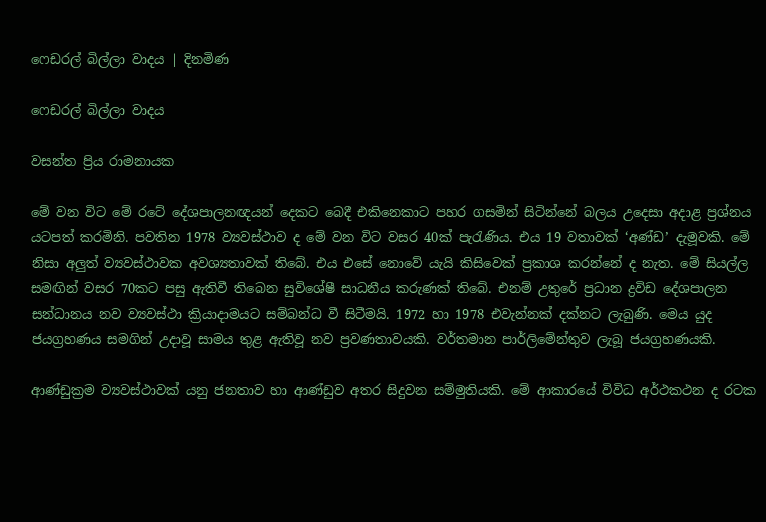ෆෙඩරල් බිල්ලා වාදය | දිනමිණ

ෆෙඩරල් බිල්ලා වාදය

වසන්ත ප්‍රිය රාමනායක

මේ වන විට මේ රටේ දේශපාලනඥයන් දෙකට බෙදී එකිනෙකාට පහර ගසමින් සිටින්නේ බලය උදෙසා අදාළ ප්‍රශ්නය යටපත් කරමිනි. පවතින 1978 ව්‍යවස්ථාව ද මේ වන විට වසර 40ක් පැරැණිය. එය 19 වතාවක් ‘අණ්ඩ’ දැමූවකි. මේ නිසා අලුත් ව්‍යවස්ථාවක අවශ්‍යතාවක් තිබේ. එය එසේ නොවේ යැයි කිසිවෙක් ප්‍රකාශ කරන්නේ ද නැත. මේ සියල්ල සමඟින් වසර 70කට පසු ඇතිවී තිබෙන සුවිශේෂී සාධනීය කරුණක් තිබේ. එනම් උතුරේ ප්‍රධාන ද්‍රවිඩ දේශපාලන සන්ධානය නව ව්‍යවස්ථා ක්‍රියාදාමයට සම්බන්ධ වී සිටීමයි. 1972 හා 1978 එවැන්නක් දක්නට ලැබුණි. මෙය යුද ජයග්‍රහණය සමගින් උදාවූ සාමය තුළ ඇතිවූ නව ප්‍රවණතාවයකි. වර්තමාන පාර්ලිමේන්තුව ලැබූ ජයග්‍රහණයකි.

ආණ්ඩුක්‍රම ව්‍යවස්ථාවක් යනු ජනතාව හා ආණ්ඩුව අතර සිදුවන සම්මුතියකි. මේ ආකාරයේ විවිධ අර්ථකථන ද රටක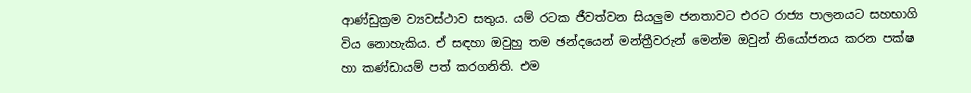ආණ්ඩුක්‍රම ව්‍යවස්ථාව සතුය. යම් රටක ජීවත්වන සියලුම ජනතාවට එරට රාජ්‍ය පාලනයට සහභාගි විය නොහැකිය. ඒ සඳහා ඔවුහු තම ඡන්දයෙන් මන්ත්‍රීවරුන් මෙන්ම ඔවුන් නියෝජනය කරන පක්ෂ හා කණ්ඩායම් පත් කරගනිති. එම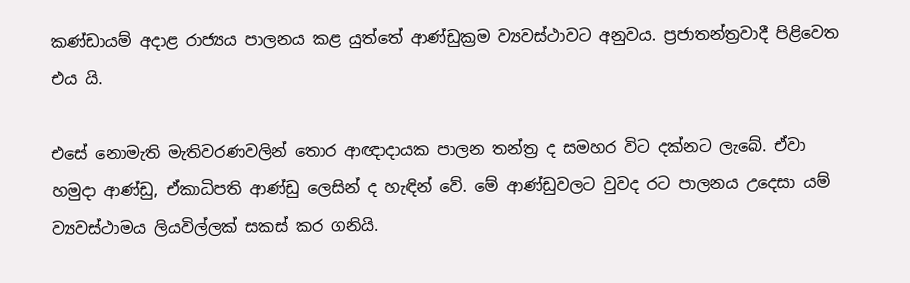කණ්ඩායම් අදාළ රාජ්‍යය පාලනය කළ යුත්තේ ආණ්ඩුක්‍රම ව්‍යවස්ථාවට අනුවය. ප්‍රජාතන්ත්‍රවාදී පිළිවෙත එය යි.

එසේ නොමැති මැතිවරණවලින් තොර ආඥාදායක පාලන තන්ත්‍ර ද සමහර විට දක්නට ලැබේ. ඒවා හමුදා ආණ්ඩු, ඒකාධිපති ආණ්ඩු ලෙසින් ද හැඳින් වේ. මේ ආණ්ඩුවලට වුවද රට පාලනය උදෙසා යම් ව්‍යවස්ථාමය ලියවිල්ලක් සකස් කර ගනියි.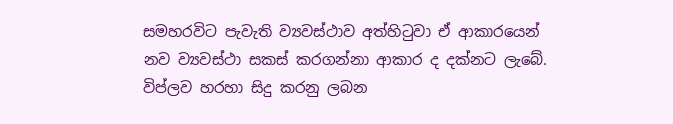සමහරවිට පැවැති ව්‍යවස්ථාව අත්හිටුවා ඒ ආකාරයෙන් නව ව්‍යවස්ථා සකස් කරගන්නා ආකාර ද දක්නට ලැබේ. විප්ලව හරහා සිදු කරනු ලබන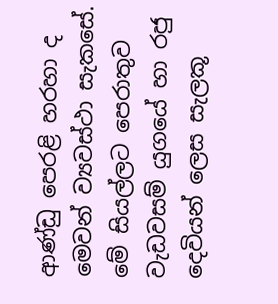ආණ්ඩු පෙරළි හරහා ද මෙවන් ව්‍යවස්ථා සැකසේ. මේ සියල්ලට පෙරාතුව වැඩවසම් යුගයේ හා රජු දෙවියන් ලෙස සැලකූ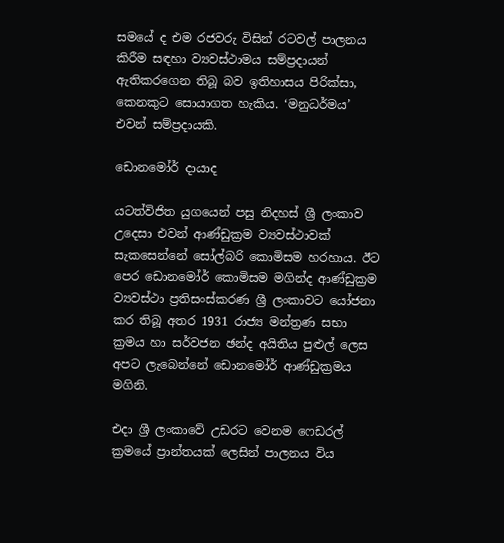සමයේ ද එම රජවරු විසින් රටවල් පාලනය කිරීම සඳහා ව්‍යවස්ථාමය සම්ප්‍රදායන් ඇතිකරගෙන තිබූ බව ඉතිහාසය පිරික්සා, කෙනකුට සොයාගත හැකිය. ‘මනුධර්මය’ එවන් සම්ප්‍රදායකි.

ඩොනමෝර් දායාද

යටත්විජිත යුගයෙන් පසු නිදහස් ශ්‍රී ලංකාව උදෙසා එවන් ආණ්ඩුක්‍රම ව්‍යවස්ථාවක් සැකසෙන්නේ සෝල්බරි කොමිසම හරහාය. ඊට පෙර ඩොනමෝර් කොමිසම මගින්ද ආණ්ඩුක්‍රම ව්‍යවස්ථා ප්‍රතිසංස්කරණ ශ්‍රී ලංකාවට ‍යෝජනා කර තිබූ අතර 1931 රාජ්‍ය මන්ත්‍රණ සභා ක්‍රමය හා සර්වජන ඡන්ද අයිතිය පුළුල් ලෙස අපට ලැබෙන්නේ ඩොනමෝර් ආණ්ඩුක්‍රමය මගිනි.

එදා ශ්‍රී ලංකාවේ උඩරට වෙනම ෆෙඩරල් ක්‍රමයේ ප්‍රාන්තයක් ලෙසින් පාලනය විය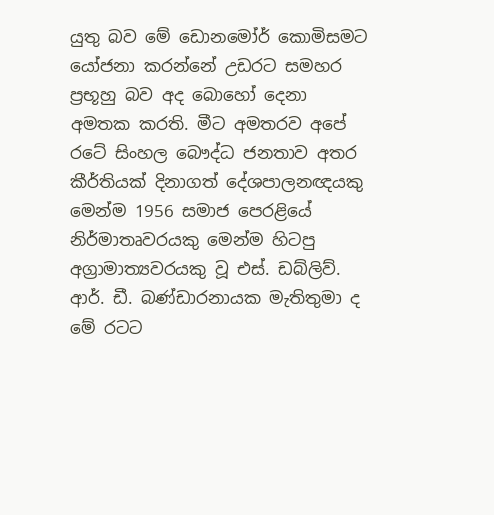යුතු බව මේ ඩොනමෝර් කොමිසමට යෝජනා කරන්නේ උඩරට සමහර ප්‍රභූහු බව අද බොහෝ දෙනා අමතක කරති. මීට අමතරව අපේ රටේ සිංහල බෞද්ධ ජනතාව අතර කීර්තියක් දිනාගත් දේශපාලනඥයකු මෙන්ම 1956 සමාජ පෙරළියේ නිර්මාතෘවරයකු මෙන්ම හිටපු අග්‍රාමාත්‍යවරයකු වූ එස්. ඩබ්ලිව්. ආර්. ඩී. බණ්ඩාරනායක මැතිතුමා ද මේ රටට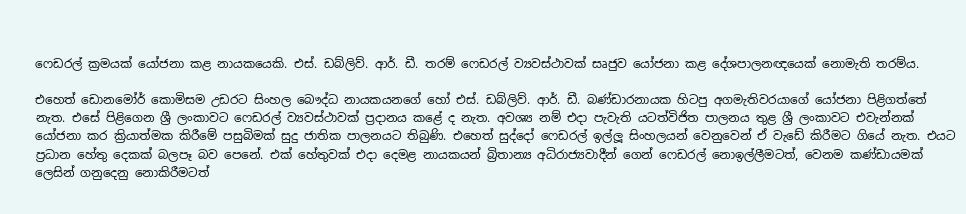ෆෙඩරල් ක්‍රමයක් යෝජනා කළ නායකයෙකි. එස්. ඩබ්ලිව්. ආර්. ඩී. තරම් ෆෙඩරල් ව්‍යවස්ථාවක් සෘජුව යෝජනා කළ දේශපාලනඥයෙක් නොමැති තරම්ය.

එහෙත් ඩොනමෝර් කොමිසම උඩරට සිංහල බෞද්ධ නායකයනගේ හෝ එස්. ඩබ්ලිව්. ආර්. ඩී. බණ්ඩාරනායක හිටපු අගමැතිවරයාගේ යෝජනා පිළිගත්තේ නැත. එසේ පිළිගෙන ශ්‍රී ලංකාවට ෆෙඩරල් ව්‍යවස්ථාවක් ප්‍රදානය කළේ ද නැත. අවශ්‍ය නම් එදා පැවැති යටත්විජිත පාලනය තුළ ශ්‍රී ලංකාවට එවැන්නක් යෝජනා කර ක්‍රියාත්මක කිරීමේ පසුබිමක් සුදු ජාතික පාලනයට තිබුණි. එහෙත් සුද්දෝ ෆෙඩරල් ඉල්ලූ සිංහලයන් වෙනුවෙන් ඒ වැඩේ කිරීමට ගියේ නැත. එයට ප්‍රධාන හේතු දෙකක් බලපෑ බව පෙනේ. එක් හේතුවක් එදා දෙමළ නායකයන් බ්‍රිතාන්‍ය අධිරාජ්‍යවාදීන් ගෙන් ෆෙඩරල් නොඉල්ලීමටත්, වෙනම කණ්ඩායමක් ලෙසින් ගනුදෙනු නොකිරීමටත්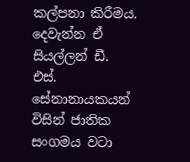කල්පනා කිරීමය. දෙවැන්න ඒ සියල්ලන් ඩී. එස්. සේනානායකයන් විසින් ජාතික සංගමය වටා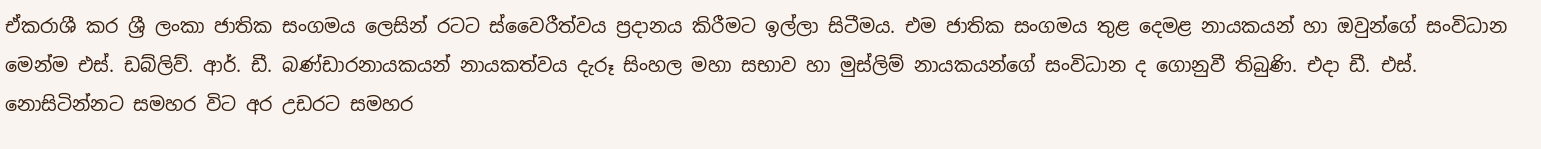ඒකරාශී කර ශ්‍රී ලංකා ජාතික සංගමය ලෙසින් රටට ස්වෛරීත්වය ප්‍රදානය කිරීමට ඉල්ලා සිටීමය. එම ජාතික සංගමය තුළ දෙමළ නායකයන් හා ඔවුන්ගේ සංවිධාන මෙන්ම එස්. ඩබ්ලිව්. ආර්. ඩී. බණ්ඩාරනායකයන් නායකත්වය දැරූ සිංහල මහා සභාව හා මුස්ලිම් නායකයන්ගේ සංවිධාන ද ගොනුවී තිබුණි. එදා ඩී. එස්. නොසිටින්නට සමහර විට අර උඩරට සමහර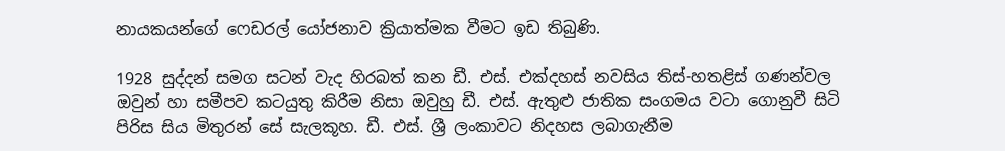නායකයන්ගේ ෆෙඩරල් යෝජනාව ක්‍රියාත්මක වීමට ඉඩ තිබුණි.

1928 සුද්දන් සමග සටන් වැද හිරබත් කන ඩී. එස්. එක්දහස් නවසිය තිස්-හතළිස් ගණන්වල ඔවුන් හා සමීපව කටයුතු කිරීම නිසා ඔවුහු ඩී. එස්. ඇතුළු ජාතික සංගමය වටා ගොනුවී සිටි පිරිස සිය මිතුරන් සේ සැලකූහ. ඩී. එස්. ශ්‍රී ලංකාවට නිදහස ලබාගැනීම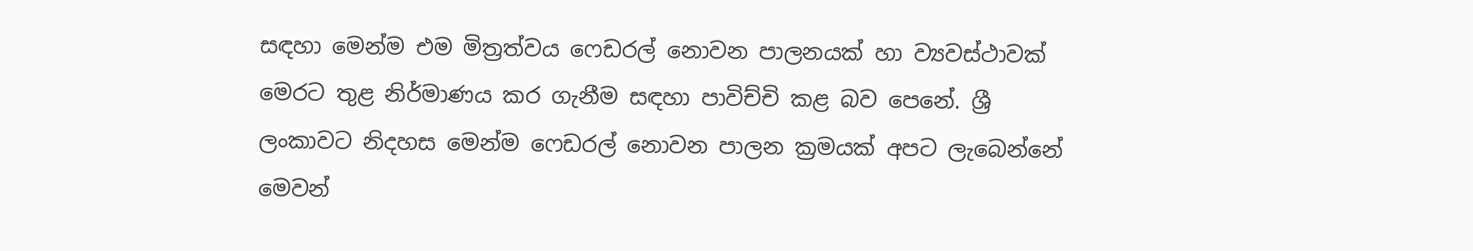සඳහා මෙන්ම එම මිත්‍රත්වය ෆෙඩරල් නොවන පාලනයක් හා ව්‍යවස්ථාවක් මෙරට තුළ නිර්මාණය කර ගැනීම සඳහා පාවිච්චි කළ බව පෙනේ. ශ්‍රී ලංකාවට නිදහස මෙන්ම ෆෙඩරල් නොවන පාලන ක්‍රමයක් අපට ලැබෙන්නේ මෙවන්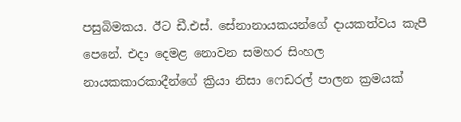පසුබිමකය. ඊට ඩී.එස්. සේනානායකයන්ගේ දායකත්වය කැපී පෙනේ. එදා දෙමළ නොවන සමහර සිංහල නායකකාරකාදීන්ගේ ක්‍රියා නිසා ෆෙඩරල් පාලන ක්‍රමයක්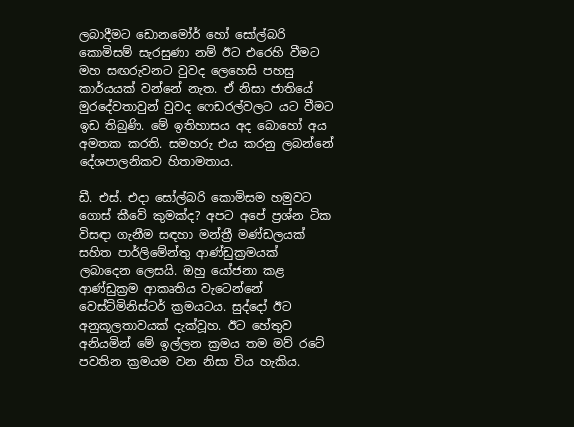ලබාදීමට ඩොනමෝර් හෝ සෝල්බරි කොමිසම් සැරසුණා නම් ඊට එරෙහි වීමට මහ සඟරුවනට වුවද ලෙහෙසි පහසු කාර්යයක් වන්නේ නැත. ඒ නිසා ජාතියේ මුරදේවතාවුන් වුවද ෆෙඩරල්වලට යට වීමට ඉඩ තිබුණි. මේ ඉතිහාසය අද බොහෝ අය අමතක කරති. සමහරු එය කරනු ලබන්නේ දේශපාලනිකව හිතාමතාය.

ඩී. එස්. එදා සෝල්බරි කොමිසම හමුවට ගොස් කීවේ කුමක්ද? අපට අපේ ප්‍රශ්න ටික විසඳා ගැනීම සඳහා මන්ත්‍රී මණ්ඩලයක් සහිත පාර්ලිමේන්තු ආණ්ඩුක්‍රමයක් ලබාදෙන ලෙසයි. ඔහු යෝජනා කළ ආණ්ඩුක්‍රම ආකෘතිය වැටෙන්නේ වෙස්ට්මිනිස්ටර් ක්‍රමයටය. සුද්දෝ ඊට අනුකූලතාවයක් දැක්වූහ. ඊට හේතුව අනියමින් මේ ඉල්ලන ක්‍රමය තම මව් රටේ පවතින ක්‍රමයම වන නිසා විය හැකිය.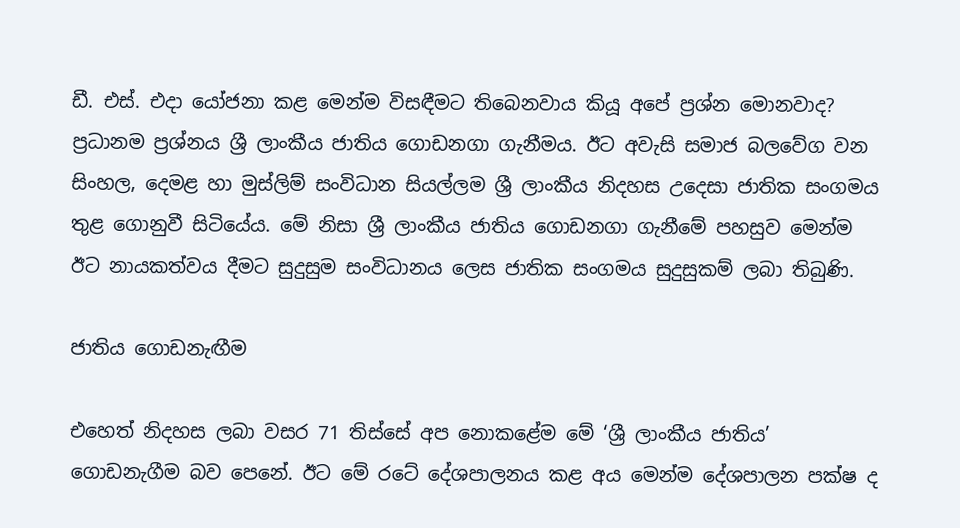ඩී. එස්. එදා යෝජනා කළ මෙන්ම විසඳීමට තිබෙනවාය කියූ අපේ ප්‍රශ්න මොනවාද? ප්‍රධානම ප්‍රශ්නය ශ්‍රී ලාංකීය ජාතිය ගොඩනගා ගැනීමය. ඊට අවැසි සමාජ බලවේග වන සිංහල, දෙමළ හා මුස්ලිම් සංවිධාන සියල්ලම ශ්‍රී ලාංකීය නිදහස උදෙසා ජාතික සංගමය තුළ ගොනුවී සිටියේය. මේ නිසා ශ්‍රී ලාංකීය ජාතිය ගොඩනගා ගැනීමේ පහසුව මෙන්ම ඊට නායකත්වය දීමට සුදුසුම සංවිධානය ලෙස ජාතික සංගමය සුදුසුකම් ලබා තිබුණි.

ජාතිය ගොඩනැඟීම

එහෙත් නිදහස ලබා වසර 71 තිස්සේ අප නොකළේම මේ ‘ශ්‍රී ලාංකීය ජාතිය’ ගොඩනැගීම බව පෙනේ. ඊට මේ රටේ දේශපාලනය කළ අය මෙන්ම දේශපාලන පක්ෂ ද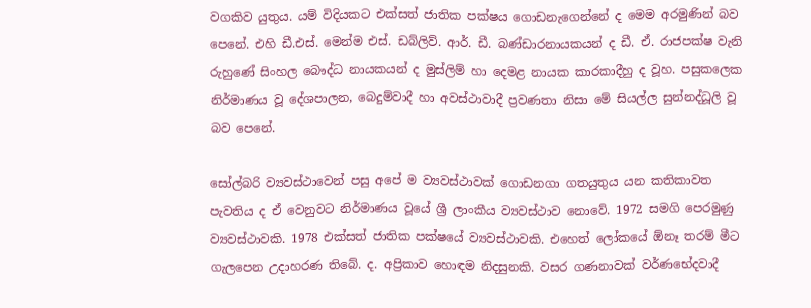වගකිව යුතුය. යම් විදියකට එක්සත් ජාතික පක්ෂය ගොඩනැගෙන්නේ ද මෙම අරමුණින් බව පෙනේ. එහි ඩී.එස්. මෙන්ම එස්. ඩබ්ලිව්. ආර්. ඩී. බණ්ඩාරනායකයන් ද ඩී. ඒ. රාජපක්ෂ වැනි රුහුණේ සිංහල බෞද්ධ නායකයන් ද මුස්ලිම් හා දෙමළ නායක කාරකාදීහු ද වූහ. පසුකලෙක නිර්මාණය වූ දේශපාලන, බෙදුම්වාදී හා අවස්ථාවාදී ප්‍රවණතා නිසා මේ සියල්ල සුන්නද්ධූලි වූ බව පෙනේ.

සෝල්බරි ව්‍යවස්ථාවෙන් පසු අපේ ම ව්‍යවස්ථාවක් ගොඩනගා ගතයුතුය යන කතිකාවත පැවතිය ද ඒ වෙනුවට නිර්මාණය වූයේ ශ්‍රී ලාංකීය ව්‍යවස්ථාව නොවේ. 1972 සමගි පෙරමුණු ව්‍යවස්ථාවකි. 1978 එක්සත් ජාතික පක්ෂයේ ව්‍යවස්ථාවකි. එහෙත් ලෝකයේ ඕනෑ තරම් මීට ගැලපෙන උදාහරණ තිබේ. ද. අප්‍රිකාව හොඳම නිදසුනකි. වසර ගණනාවක් වර්ණභේදවාදී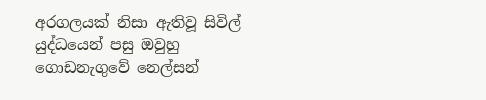අරගලයක් නිසා ඇතිවූ සිවිල් යුද්ධයෙන් පසු ඔවුහු ගොඩනැගුවේ නෙල්සන්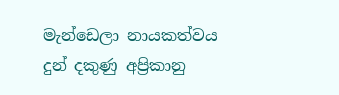මැන්ඩෙලා නායකත්වය දුන් දකුණු අප්‍රිකානු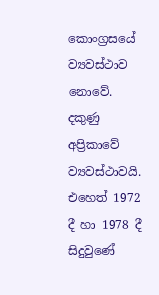කොංග්‍රසයේ ව්‍යවස්ථාව නොවේ. දකුණු අප්‍රිකාවේ ව්‍යවස්ථාවයි. එහෙත් 1972 දී හා 1978 දී සිදුවුණේ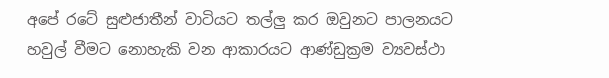අපේ රටේ සුළුජාතීන් වාටියට තල්ලු කර ඔවුනට පාලනයට හවුල් වීමට නොහැකි වන ආකාරයට ආණ්ඩුක්‍රම ව්‍යවස්ථා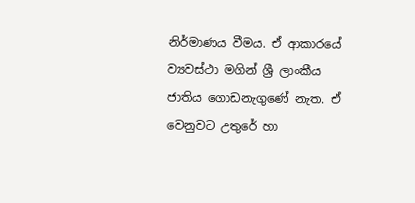නිර්මාණය වීමය. ඒ ආකාරයේ ව්‍යවස්ථා මගින් ශ්‍රී ලාංකීය ජාතිය ගොඩනැගුණේ නැත. ඒ වෙනුවට උතුරේ හා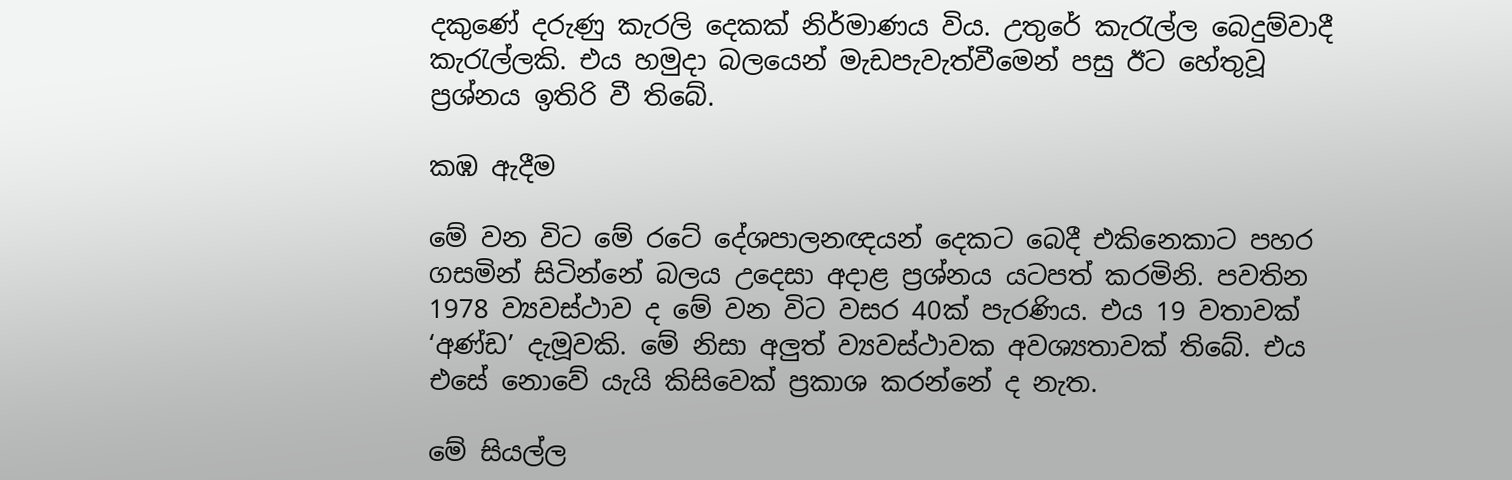දකුණේ දරුණු කැරලි දෙකක් නිර්මාණය විය. උතුරේ කැරැල්ල බෙදුම්වාදී කැරැල්ලකි. එය හමුදා බලයෙන් මැඩපැවැත්වීමෙන් පසු ඊට හේතුවූ ප්‍රශ්නය ඉතිරි වී තිබේ.

කඹ ඇදීම

මේ වන විට මේ රටේ දේශපාලනඥයන් දෙකට බෙදී එකිනෙකාට පහර ගසමින් සිටින්නේ බලය උදෙසා අදාළ ප්‍රශ්නය යටපත් කරමිනි. පවතින 1978 ව්‍යවස්ථාව ද මේ වන විට වසර 40ක් පැරණිය. එය 19 වතාවක් ‘අණ්ඩ’ දැමූවකි. මේ නිසා අලුත් ව්‍යවස්ථාවක අවශ්‍යතාවක් තිබේ. එය එසේ නොවේ යැයි කිසිවෙක් ප්‍රකාශ කරන්නේ ද නැත.

මේ සියල්ල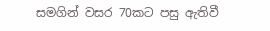සමගින් වසර 70කට පසු ඇතිවී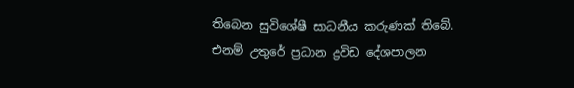තිබෙන සුවිශේෂී සාධනීය කරුණක් තිබේ. එනම් උතුරේ ප්‍රධාන ද්‍රවිඩ දේශපාලන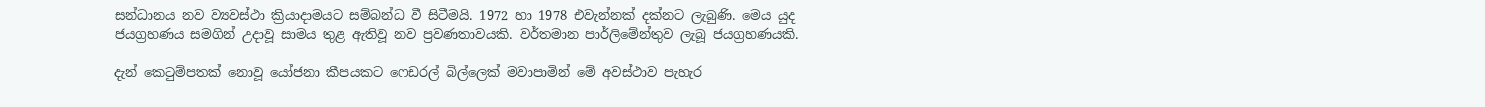සන්ධානය නව ව්‍යවස්ථා ක්‍රියාදාමයට සම්බන්ධ වී සිටීමයි. 1972 හා 1978 එවැන්නක් දක්නට ලැබුණි. මෙය යුද ජයග්‍රහණය සමගින් උදාවූ සාමය තුළ ඇතිවූ නව ප්‍රවණතාවයකි. වර්තමාන පාර්ලිමේන්තුව ලැබූ ජයග්‍රහණයකි.

දැන් කෙටුම්පතක් නොවූ යෝජනා කීපයකට ෆෙඩරල් බිල්ලෙක් මවාපාමින් මේ අවස්ථාව පැහැර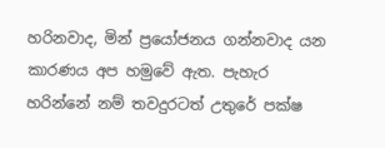හරිනවාද, මින් ප්‍රයෝජනය ගන්නවාද යන කාරණය අප හමුවේ ඇත. පැහැර හරින්නේ නම් තවදුරටත් උතුරේ පක්ෂ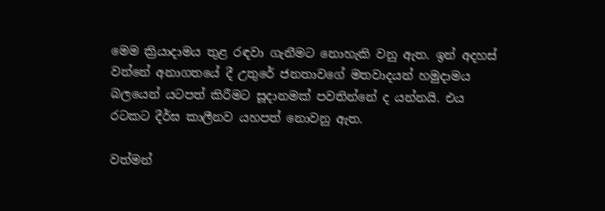මෙම ක්‍රියාදාමය තුළ රඳවා ගැනීමට නොහැකි වනු ඇත. ඉන් අදහස් වන්නේ අනාගතයේ දී උතුරේ ජනතාවගේ මතවාදයන් හමුදාමය බලයෙන් යටපත් කිරීමට සූදානමක් පවතින්නේ ද යන්නයි. එය රටකට දීර්ඝ කාලීනව යහපත් නොවනු ඇත.

වත්මන්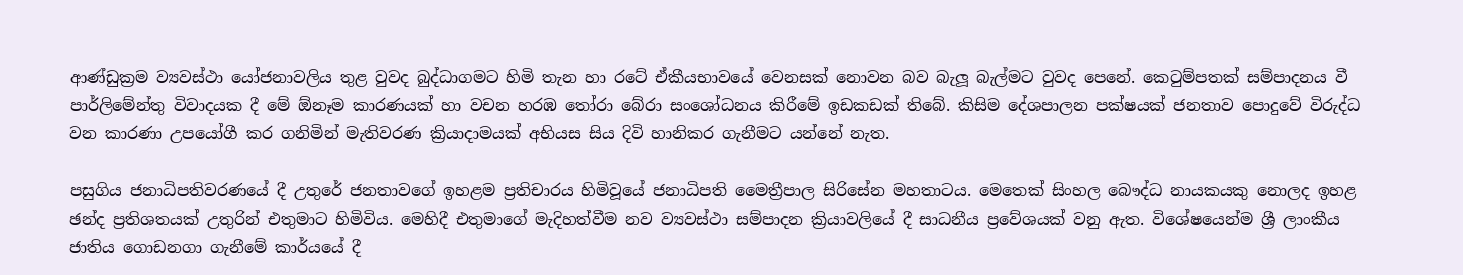ආණ්ඩුක්‍රම ව්‍යවස්ථා යෝජනාවලිය තුළ වුවද බුද්ධාගමට හිමි තැන හා රටේ ඒකීයභාවයේ වෙනසක් නොවන බව බැලූ බැල්මට වුවද පෙනේ. කෙටුම්පතක් සම්පාදනය වී පාර්ලිමේන්තු විවාදයක දී මේ ඕනෑම කාරණයක් හා වචන හරඹ තෝරා බේරා සංශෝධනය කිරීමේ ඉඩකඩක් තිබේ. කිසිම දේශපාලන පක්ෂයක් ජනතාව පොදුවේ විරුද්ධ වන කාරණා උපයෝගී කර ගනිමින් මැතිවරණ ක්‍රියාදාමයක් අභියස සිය දිවි හානිකර ගැනීමට යන්නේ නැත.

පසුගිය ජනාධිපතිවරණයේ දී උතුරේ ජනතාවගේ ඉහළම ප්‍රතිචාරය හිමිවූයේ ජනාධිපති මෛත්‍රීපාල සිරිසේන මහතාටය. මෙතෙක් සිංහල බෞද්ධ නායකයකු නොලද ඉහළ ඡන්ද ප්‍රතිශතයක් උතුරින් එතුමාට හිමිවිය. මෙහිදී එතුමාගේ මැදිහත්වීම නව ව්‍යවස්ථා සම්පාදන ක්‍රියාවලියේ දී සාධනීය ප්‍රවේශයක් වනු ඇත. විශේෂයෙන්ම ශ්‍රී ලාංකීය ජාතිය ගොඩනගා ගැනීමේ කාර්යයේ දී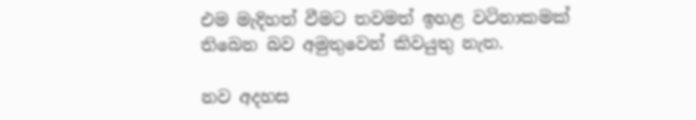එම මැදිහත් වීමට තවමත් ඉහළ වටිනාකමක් තිබෙන බව අමුතුවෙන් කිවයුතු නැත.

නව අදහස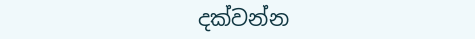දක්වන්න